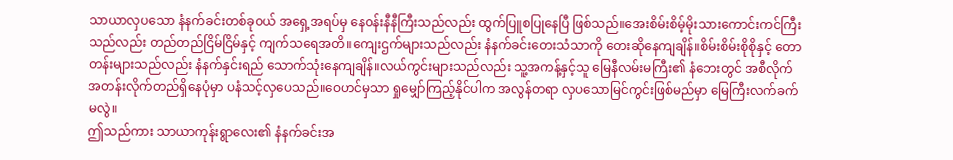သာယာလှပသော နံနက်ခင်းတစ်ခု၀ယ် အရှေ့အရပ်မှ နေ၀န်းနီနီကြီးသည်လည်း ထွက်ပြူစပြုနေပြီ ဖြစ်သည်။အေးစိမ်းစိမ့်မိုးသားကောင်းကင်ကြီးသည်လည်း တည်တည်ငြိမ်ငြိမ်နှင့် ကျက်သရေအတိ။ကျေးဌက်များသည်လည်း နံနက်ခင်းတေးသံသာကို တေးဆိုနေကျချိန်။စိမ်းစိမ်းစိုစိုနှင့် တောတန်းများသည်လည်း နံနက်နှင်းရည် သောက်သုံးနေကျချိန်။လယ်ကွင်းများသည်လည်း သူ့အကန့်နှင့်သူ မြေနီလမ်းမကြီး၏ နံဘေးတွင် အစီလိုက် အတန်းလိုက်တည်ရှိနေပုံမှာ ပနံသင့်လှပေသည်။ဝေဟင်မှသာ ရှုမျှော်ကြည့်နိုင်ပါက အလွန်တရာ လှပသောမြင်ကွင်းဖြစ်မည်မှာ မြေကြီးလက်ခက်မလွဲ။
ဤသည်ကား သာယာကုန်းရွာလေး၏ နံနက်ခင်းအ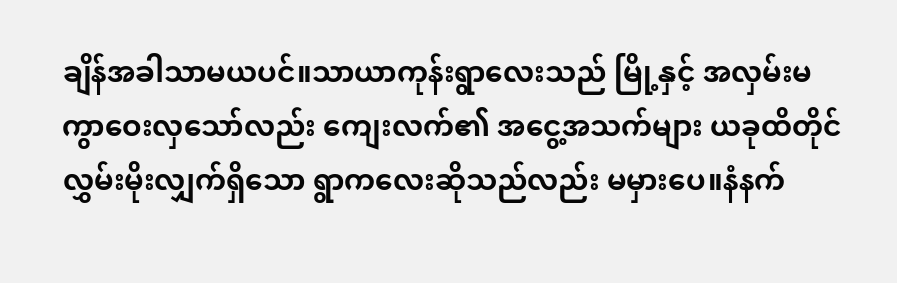ချိန်အခါသာမယပင်။သာယာကုန်းရွာလေးသည် မြို့နှင့် အလှမ်းမကွာဝေးလှသော်လည်း ကျေးလက်၏ အငွေ့အသက်များ ယခုထိတိုင် လွှမ်းမိုးလျှက်ရှိသော ရွာကလေးဆိုသည်လည်း မမှားပေ။နံနက်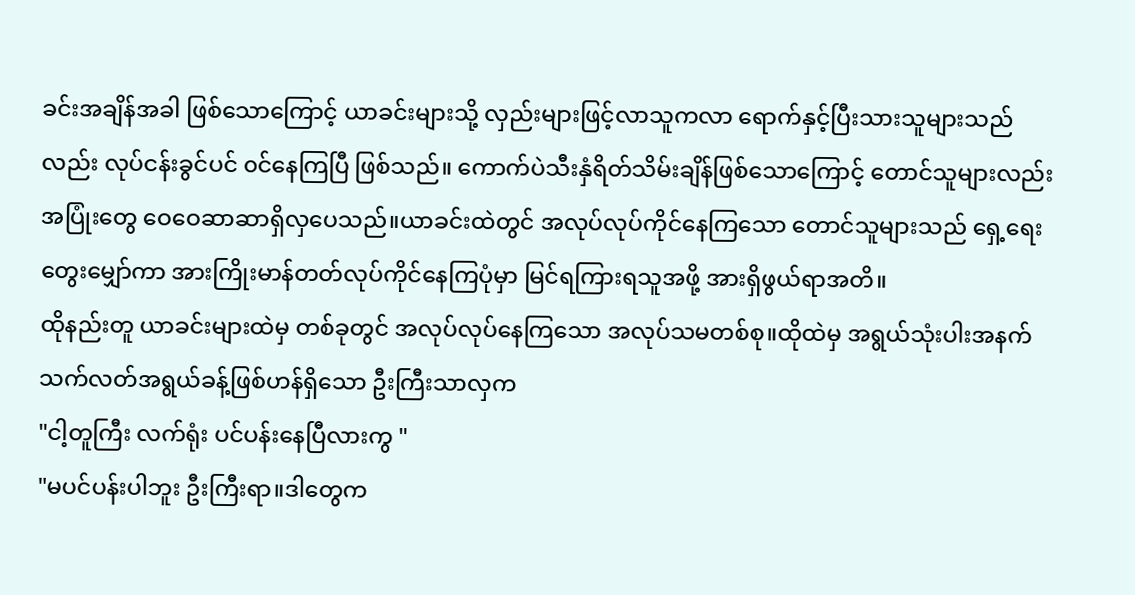ခင်းအချိန်အခါ ဖြစ်သောကြောင့် ယာခင်းများသို့ လှည်းများဖြင့်လာသူကလာ ရောက်နှင့်ပြီးသားသူများသည်လည်း လုပ်ငန်းခွင်ပင် ၀င်နေကြပြီ ဖြစ်သည်။ ကောက်ပဲသီးနှံရိတ်သိမ်းချိန်ဖြစ်သောကြောင့် တောင်သူများလည်း အပြုံးတွေ ဝေဝေဆာဆာရှိလှပေသည်။ယာခင်းထဲတွင် အလုပ်လုပ်ကိုင်နေကြသော တောင်သူများသည် ရှေ့ရေးတွေးမျှော်ကာ အားကြိုးမာန်တတ်လုပ်ကိုင်နေကြပုံမှာ မြင်ရကြားရသူအဖို့ အားရှိဖွယ်ရာအတိ။
ထိုနည်းတူ ယာခင်းများထဲမှ တစ်ခုတွင် အလုပ်လုပ်နေကြသော အလုပ်သမတစ်စု။ထိုထဲမှ အရွယ်သုံးပါးအနက် သက်လတ်အရွယ်ခန့်ဖြစ်ဟန်ရှိသော ဦးကြီးသာလှက
"ငါ့တူကြီး လက်ရုံး ပင်ပန်းနေပြီလားကွ "
"မပင်ပန်းပါဘူး ဦးကြီးရာ။ဒါတွေက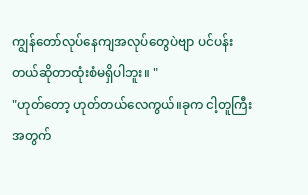ကျွန်တော်လုပ်နေကျအလုပ်တွေပဲဗျာ ပင်ပန်းတယ်ဆိုတာထုံးစံမရှိပါဘူး။ "
"ဟုတ်တော့ ဟုတ်တယ်လေကွယ်။ခုက ငါ့တူကြီးအတွက်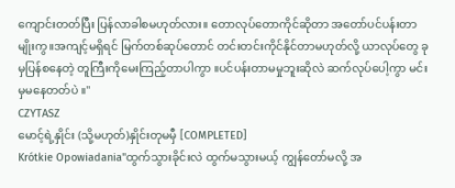ကျောင်းတတ်ပြီး ပြန်လာခါစမဟုတ်လား။ တောလုပ်တောကိုင်ဆိုတာ အတော်ပင်ပန်းတာမျိုးကွ။အကျင့်မရှိရင် မြက်တစ်ဆုပ်တောင် တင်းတင်းကိုင်နိုင်တာမဟုတ်လို့ ယာလုပ်တွေ ခုမှပြန်စနေတဲ့ တူကြီးကိုမေးကြည့်တာပါကွာ ။ပင်ပန်းတာမမှုဘူးဆိုလဲ ဆက်လုပ်ပေါ့ကွာ မင်းမှမနေတတ်ပဲ ။"
CZYTASZ
မောင့်ရဲ့နှိုင်း (သို့မဟုတ်)နှိုင်းတုမမှီ [COMPLETED]
Krótkie Opowiadania"ထွက်သွားခိုင်းလဲ ထွက်မသွားမယ့် ကျွန်တော်မလို့ အ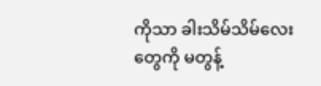ကိုသာ ခါးသိမ်သိမ်လေးတွေကို မတွန့်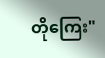တိုကြေး"